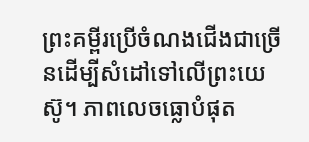ព្រះគម្ពីរប្រើចំណងជើងជាច្រើនដើម្បីសំដៅទៅលើព្រះយេស៊ូ។ ភាពលេចធ្លោបំផុត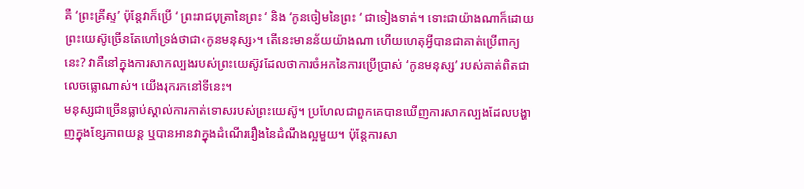គឺ ‘ព្រះគ្រីស្ទ’ ប៉ុន្តែវាក៏ប្រើ ‘ ព្រះរាជបុត្រានៃព្រះ ‘ និង ‘កូនចៀមនៃព្រះ ‘ ជាទៀងទាត់។ ទោះជាយ៉ាងណាក៏ដោយ ព្រះយេស៊ូច្រើនតែហៅទ្រង់ថាជា‹កូនមនុស្ស›។ តើនេះមានន័យយ៉ាងណា ហើយហេតុអ្វីបានជាគាត់ប្រើពាក្យនេះ? វាគឺនៅក្នុងការសាកល្បងរបស់ព្រះយេស៊ូវដែលថាការចំអកនៃការប្រើប្រាស់ ‘កូនមនុស្ស’ របស់គាត់ពិតជាលេចធ្លោណាស់។ យើងរុករកនៅទីនេះ។
មនុស្សជាច្រើនធ្លាប់ស្គាល់ការកាត់ទោសរបស់ព្រះយេស៊ូ។ ប្រហែលជាពួកគេបានឃើញការសាកល្បងដែលបង្ហាញក្នុងខ្សែភាពយន្ត ឬបានអានវាក្នុងដំណើររឿងនៃដំណឹងល្អមួយ។ ប៉ុន្តែការសា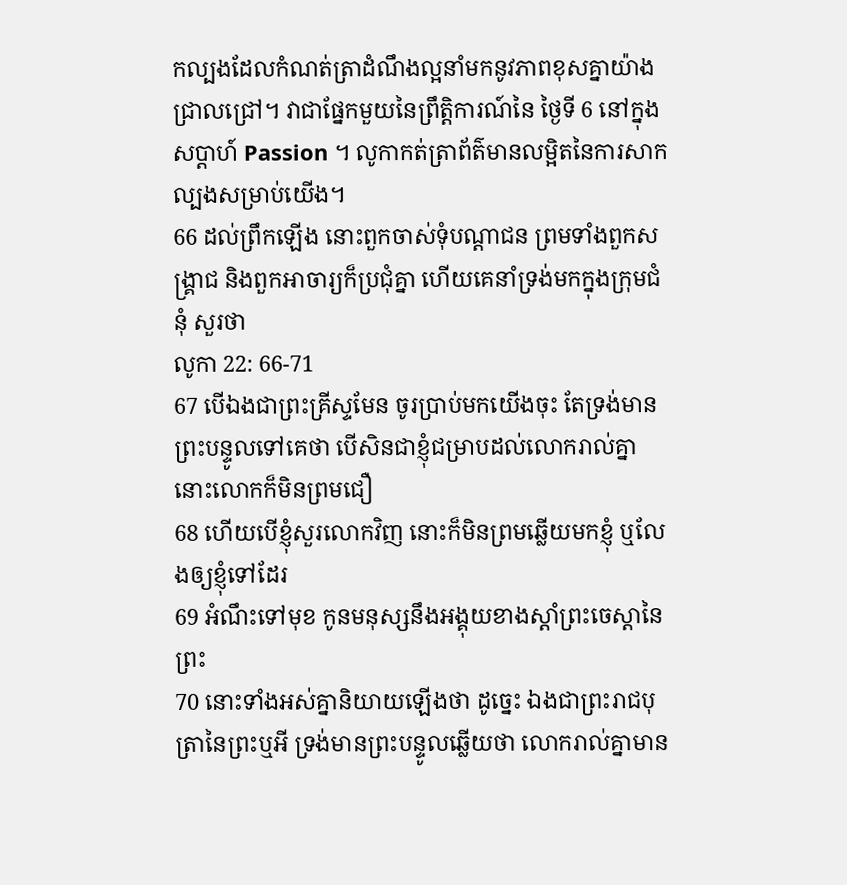កល្បងដែលកំណត់ត្រាដំណឹងល្អនាំមកនូវភាពខុសគ្នាយ៉ាងជ្រាលជ្រៅ។ វាជាផ្នែកមួយនៃព្រឹត្តិការណ៍នៃ ថ្ងៃទី 6 នៅក្នុងសប្តាហ៍ Passion ។ លូកាកត់ត្រាព័ត៌មានលម្អិតនៃការសាកល្បងសម្រាប់យើង។
66 ដល់ព្រឹកឡើង នោះពួកចាស់ទុំបណ្តាជន ព្រមទាំងពួកសង្គ្រាជ និងពួកអាចារ្យក៏ប្រជុំគ្នា ហើយគេនាំទ្រង់មកក្នុងក្រុមជំនុំ សួរថា
លូកា 22: 66-71
67 បើឯងជាព្រះគ្រីស្ទមែន ចូរប្រាប់មកយើងចុះ តែទ្រង់មានព្រះបន្ទូលទៅគេថា បើសិនជាខ្ញុំជម្រាបដល់លោករាល់គ្នា នោះលោកក៏មិនព្រមជឿ
68 ហើយបើខ្ញុំសួរលោកវិញ នោះក៏មិនព្រមឆ្លើយមកខ្ញុំ ឬលែងឲ្យខ្ញុំទៅដែរ
69 អំណឹះទៅមុខ កូនមនុស្សនឹងអង្គុយខាងស្តាំព្រះចេស្តានៃព្រះ
70 នោះទាំងអស់គ្នានិយាយឡើងថា ដូច្នេះ ឯងជាព្រះរាជបុត្រានៃព្រះឬអី ទ្រង់មានព្រះបន្ទូលឆ្លើយថា លោករាល់គ្នាមាន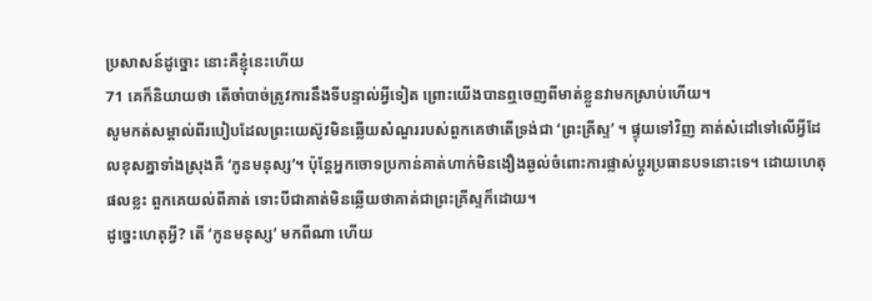ប្រសាសន៍ដូច្នោះ នោះគឺខ្ញុំនេះហើយ
71 គេក៏និយាយថា តើចាំបាច់ត្រូវការនឹងទីបន្ទាល់អ្វីទៀត ព្រោះយើងបានឮចេញពីមាត់ខ្លួនវាមកស្រាប់ហើយ។
សូមកត់សម្គាល់ពីរបៀបដែលព្រះយេស៊ូវមិនឆ្លើយសំណួររបស់ពួកគេថាតើទ្រង់ជា ‘ព្រះគ្រីស្ទ’ ។ ផ្ទុយទៅវិញ គាត់សំដៅទៅលើអ្វីដែលខុសគ្នាទាំងស្រុងគឺ ‘កូនមនុស្ស’។ ប៉ុន្តែអ្នកចោទប្រកាន់គាត់ហាក់មិនងឿងឆ្ងល់ចំពោះការផ្លាស់ប្តូរប្រធានបទនោះទេ។ ដោយហេតុផលខ្លះ ពួកគេយល់ពីគាត់ ទោះបីជាគាត់មិនឆ្លើយថាគាត់ជាព្រះគ្រីស្ទក៏ដោយ។
ដូច្នេះហេតុអ្វី? តើ ‘កូនមនុស្ស’ មកពីណា ហើយ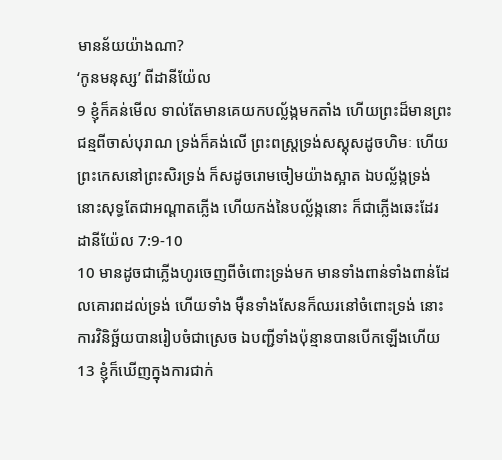មានន័យយ៉ាងណា?
‘កូនមនុស្ស’ ពីដានីយ៉ែល
9 ខ្ញុំក៏គន់មើល ទាល់តែមានគេយកបល្ល័ង្កមកតាំង ហើយព្រះដ៏មានព្រះជន្មពីចាស់បុរាណ ទ្រង់ក៏គង់លើ ព្រះពស្ត្រទ្រង់សស្គុសដូចហិមៈ ហើយព្រះកេសនៅព្រះសិរទ្រង់ ក៏សដូចរោមចៀមយ៉ាងស្អាត ឯបល្ល័ង្កទ្រង់ នោះសុទ្ធតែជាអណ្តាតភ្លើង ហើយកង់នៃបល្ល័ង្កនោះ ក៏ជាភ្លើងឆេះដែរ
ដានីយ៉ែល 7:9-10
10 មានដូចជាភ្លើងហូរចេញពីចំពោះទ្រង់មក មានទាំងពាន់ទាំងពាន់ដែលគោរពដល់ទ្រង់ ហើយទាំង ម៉ឺនទាំងសែនក៏ឈរនៅចំពោះទ្រង់ នោះការវិនិច្ឆ័យបានរៀបចំជាស្រេច ឯបញ្ជីទាំងប៉ុន្មានបានបើកឡើងហើយ
13 ខ្ញុំក៏ឃើញក្នុងការជាក់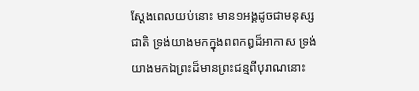ស្តែងពេលយប់នោះ មាន១អង្គដូចជាមនុស្សជាតិ ទ្រង់យាងមកក្នុងពពកឰដ៏អាកាស ទ្រង់យាងមកឯព្រះដ៏មានព្រះជន្មពីបុរាណនោះ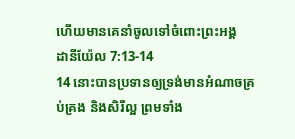ហើយមានគេនាំចូលទៅចំពោះព្រះអង្គ
ដានីយ៉ែល 7:13-14
14 នោះបានប្រទានឲ្យទ្រង់មានអំណាចគ្រប់គ្រង និងសិរីល្អ ព្រមទាំង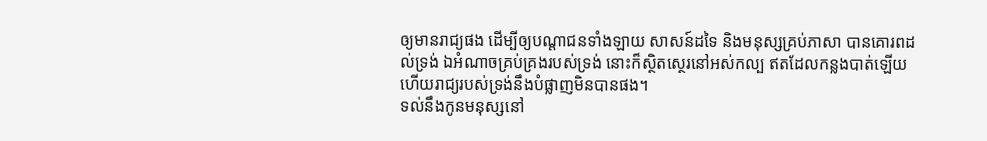ឲ្យមានរាជ្យផង ដើម្បីឲ្យបណ្តាជនទាំងឡាយ សាសន៍ដទៃ និងមនុស្សគ្រប់ភាសា បានគោរពដល់ទ្រង់ ឯអំណាចគ្រប់គ្រងរបស់ទ្រង់ នោះក៏ស្ថិតស្ថេរនៅអស់កល្ប ឥតដែលកន្លងបាត់ឡើយ ហើយរាជ្យរបស់ទ្រង់នឹងបំផ្លាញមិនបានផង។
ទល់នឹងកូនមនុស្សនៅ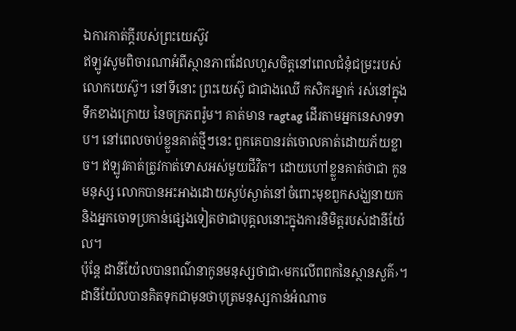ឯការកាត់ក្តីរបស់ព្រះយេស៊ូវ
ឥឡូវសូមពិចារណាអំពីស្ថានភាពដែលហួសចិត្តនៅពេលជំនុំជម្រះរបស់លោកយេស៊ូ។ នៅទីនោះ ព្រះយេស៊ូ ជាជាងឈើ កសិករម្នាក់ រស់នៅក្នុងទឹកខាងក្រោយ នៃចក្រភពរ៉ូម។ គាត់មាន ragtag ដើរតាមអ្នកនេសាទទាប។ នៅពេលចាប់ខ្លួនគាត់ថ្មីៗនេះ ពួកគេបានរត់ចោលគាត់ដោយភ័យខ្លាច។ ឥឡូវគាត់ត្រូវកាត់ទោសអស់មួយជីវិត។ ដោយហៅខ្លួនគាត់ថាជា កូនមនុស្ស លោកបានអះអាងដោយស្ងប់ស្ងាត់នៅចំពោះមុខពួកសង្ឃនាយក និងអ្នកចោទប្រកាន់ផ្សេងទៀតថាជាបុគ្គលនោះក្នុងការនិមិត្តរបស់ដានីយ៉ែល។
ប៉ុន្តែ ដានីយ៉ែលបានពណ៌នាកូនមនុស្សថាជា‹មកលើពពកនៃស្ថានសួគ៌›។ ដានីយ៉ែលបានគិតទុកជាមុនថាបុត្រមនុស្សកាន់អំណាច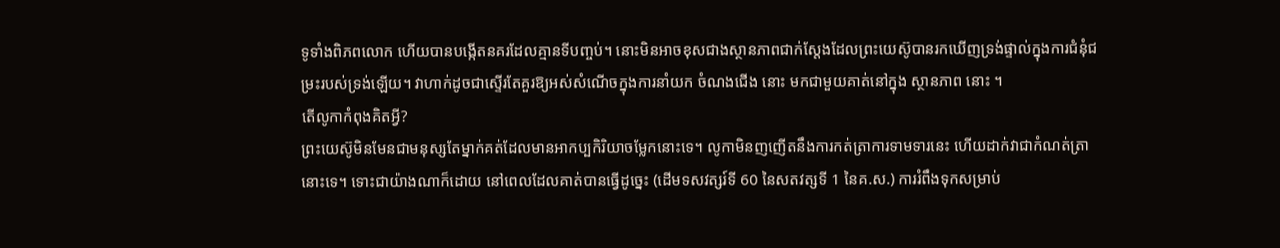ទូទាំងពិភពលោក ហើយបានបង្កើតនគរដែលគ្មានទីបញ្ចប់។ នោះមិនអាចខុសជាងស្ថានភាពជាក់ស្តែងដែលព្រះយេស៊ូបានរកឃើញទ្រង់ផ្ទាល់ក្នុងការជំនុំជម្រះរបស់ទ្រង់ឡើយ។ វាហាក់ដូចជាស្ទើរតែគួរឱ្យអស់សំណើចក្នុងការនាំយក ចំណងជើង នោះ មកជាមួយគាត់នៅក្នុង ស្ថានភាព នោះ ។
តើលូកាកំពុងគិតអ្វី?
ព្រះយេស៊ូមិនមែនជាមនុស្សតែម្នាក់គត់ដែលមានអាកប្បកិរិយាចម្លែកនោះទេ។ លូកាមិនញញើតនឹងការកត់ត្រាការទាមទារនេះ ហើយដាក់វាជាកំណត់ត្រានោះទេ។ ទោះជាយ៉ាងណាក៏ដោយ នៅពេលដែលគាត់បានធ្វើដូច្នេះ (ដើមទសវត្សរ៍ទី 60 នៃសតវត្សទី 1 នៃគ.ស.) ការរំពឹងទុកសម្រាប់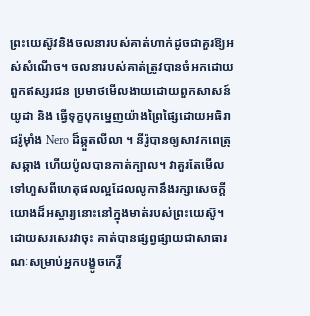ព្រះយេស៊ូវនិងចលនារបស់គាត់ហាក់ដូចជាគួរឱ្យអស់សំណើច។ ចលនារបស់គាត់ត្រូវបានចំអកដោយពួកឥស្សរជន ប្រមាថមើលងាយដោយពួកសាសន៍យូដា និង ធ្វើទុក្ខបុកម្នេញយ៉ាងព្រៃផ្សៃដោយអធិរាជរ៉ូម៉ាំង Nero ដ៏ឆ្កួតលីលា ។ នីរ៉ូបានឲ្យសាវកពេត្រុសឆ្កាង ហើយប៉ូលបានកាត់ក្បាល។ វាគួរតែមើលទៅហួសពីហេតុផលល្អដែលលូកានឹងរក្សាសេចក្ដីយោងដ៏អស្ចារ្យនោះនៅក្នុងមាត់របស់ព្រះយេស៊ូ។ ដោយសរសេរវាចុះ គាត់បានផ្សព្វផ្សាយជាសាធារណៈសម្រាប់អ្នកបង្ខូចកេរ្តិ៍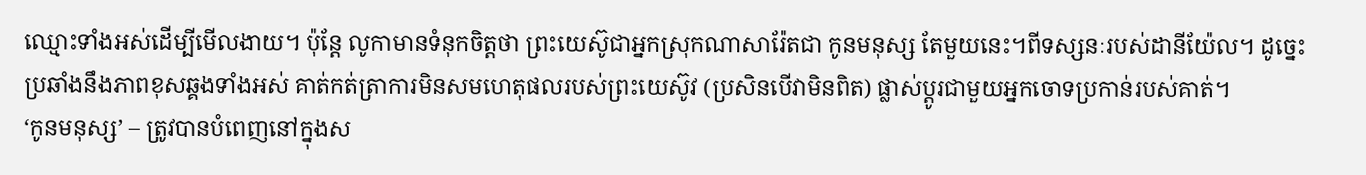ឈ្មោះទាំងអស់ដើម្បីមើលងាយ។ ប៉ុន្តែ លូកាមានទំនុកចិត្តថា ព្រះយេស៊ូជាអ្នកស្រុកណាសារ៉ែតជា កូនមនុស្ស តែមួយនេះ។ពីទស្សនៈរបស់ដានីយ៉ែល។ ដូច្នេះ ប្រឆាំងនឹងភាពខុសឆ្គងទាំងអស់ គាត់កត់ត្រាការមិនសមហេតុផលរបស់ព្រះយេស៊ូវ (ប្រសិនបើវាមិនពិត) ផ្លាស់ប្តូរជាមួយអ្នកចោទប្រកាន់របស់គាត់។
‘កូនមនុស្ស’ – ត្រូវបានបំពេញនៅក្នុងស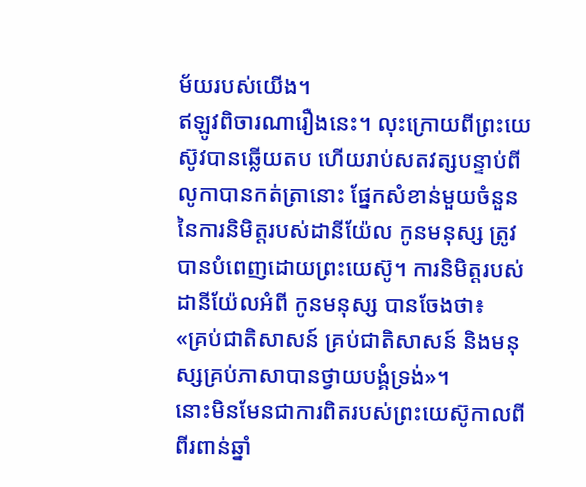ម័យរបស់យើង។
ឥឡូវពិចារណារឿងនេះ។ លុះក្រោយពីព្រះយេស៊ូវបានឆ្លើយតប ហើយរាប់សតវត្សបន្ទាប់ពីលូកាបានកត់ត្រានោះ ផ្នែកសំខាន់មួយចំនួននៃការនិមិត្តរបស់ដានីយ៉ែល កូនមនុស្ស ត្រូវបានបំពេញដោយព្រះយេស៊ូ។ ការនិមិត្តរបស់ដានីយ៉ែលអំពី កូនមនុស្ស បានចែងថា៖
«គ្រប់ជាតិសាសន៍ គ្រប់ជាតិសាសន៍ និងមនុស្សគ្រប់ភាសាបានថ្វាយបង្គំទ្រង់»។
នោះមិនមែនជាការពិតរបស់ព្រះយេស៊ូកាលពីពីរពាន់ឆ្នាំ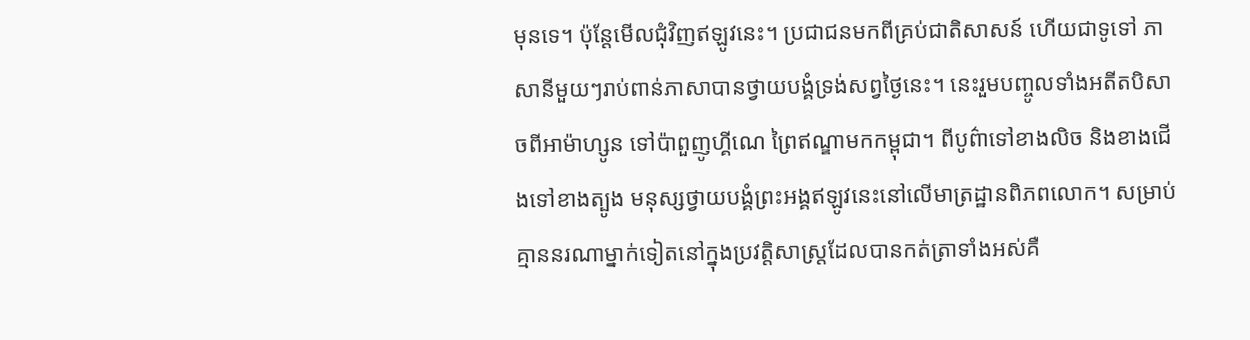មុនទេ។ ប៉ុន្តែមើលជុំវិញឥឡូវនេះ។ ប្រជាជនមកពីគ្រប់ជាតិសាសន៍ ហើយជាទូទៅ ភាសានីមួយៗរាប់ពាន់ភាសាបានថ្វាយបង្គំទ្រង់សព្វថ្ងៃនេះ។ នេះរួមបញ្ចូលទាំងអតីតបិសាចពីអាម៉ាហ្សូន ទៅប៉ាពួញូហ្គីណេ ព្រៃឥណ្ឌាមកកម្ពុជា។ ពីបូព៌ាទៅខាងលិច និងខាងជើងទៅខាងត្បូង មនុស្សថ្វាយបង្គំព្រះអង្គឥឡូវនេះនៅលើមាត្រដ្ឋានពិភពលោក។ សម្រាប់គ្មាននរណាម្នាក់ទៀតនៅក្នុងប្រវត្តិសាស្ត្រដែលបានកត់ត្រាទាំងអស់គឺ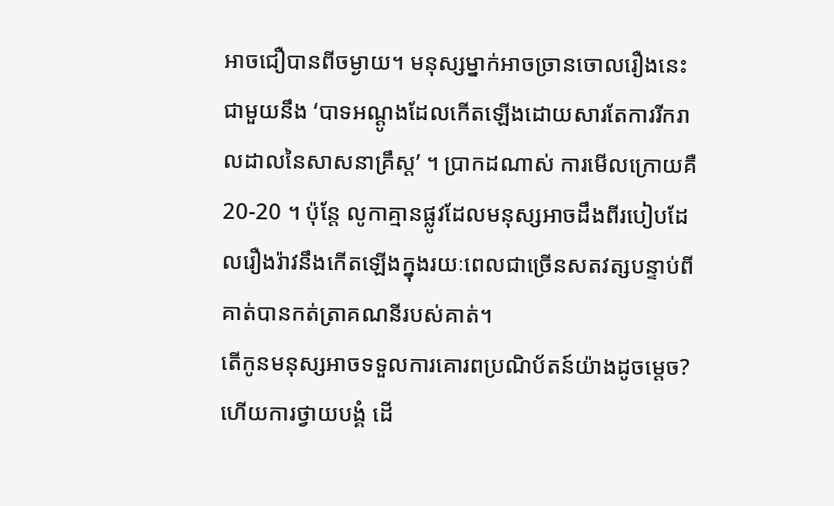អាចជឿបានពីចម្ងាយ។ មនុស្សម្នាក់អាចច្រានចោលរឿងនេះជាមួយនឹង ‘បាទអណ្តូងដែលកើតឡើងដោយសារតែការរីករាលដាលនៃសាសនាគ្រឹស្ត’ ។ ប្រាកដណាស់ ការមើលក្រោយគឺ 20-20 ។ ប៉ុន្តែ លូកាគ្មានផ្លូវដែលមនុស្សអាចដឹងពីរបៀបដែលរឿងរ៉ាវនឹងកើតឡើងក្នុងរយៈពេលជាច្រើនសតវត្សបន្ទាប់ពីគាត់បានកត់ត្រាគណនីរបស់គាត់។
តើកូនមនុស្សអាចទទួលការគោរពប្រណិប័តន៍យ៉ាងដូចម្ដេច?
ហើយការថ្វាយបង្គំ ដើ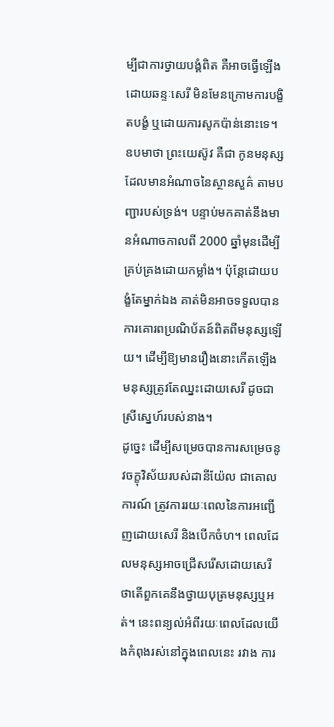ម្បីជាការថ្វាយបង្គំពិត គឺអាចធ្វើឡើងដោយឆន្ទៈសេរី មិនមែនក្រោមការបង្ខិតបង្ខំ ឬដោយការសូកប៉ាន់នោះទេ។ ឧបមាថា ព្រះយេស៊ូវ គឺជា កូនមនុស្ស ដែលមានអំណាចនៃស្ថានសួគ៌ តាមបញ្ជារបស់ទ្រង់។ បន្ទាប់មកគាត់នឹងមានអំណាចកាលពី 2000 ឆ្នាំមុនដើម្បីគ្រប់គ្រងដោយកម្លាំង។ ប៉ុន្ដែដោយបង្ខំតែម្នាក់ឯង គាត់មិនអាចទទួលបានការគោរពប្រណិប័តន៍ពិតពីមនុស្សឡើយ។ ដើម្បីឱ្យមានរឿងនោះកើតឡើង មនុស្សត្រូវតែឈ្នះដោយសេរី ដូចជាស្រីស្នេហ៍របស់នាង។
ដូច្នេះ ដើម្បីសម្រេចបានការសម្រេចនូវចក្ខុវិស័យរបស់ដានីយ៉ែល ជាគោលការណ៍ ត្រូវការរយៈពេលនៃការអញ្ជើញដោយសេរី និងបើកចំហ។ ពេលដែលមនុស្សអាចជ្រើសរើសដោយសេរីថាតើពួកគេនឹងថ្វាយបុត្រមនុស្សឬអត់។ នេះពន្យល់អំពីរយៈពេលដែលយើងកំពុងរស់នៅក្នុងពេលនេះ រវាង ការ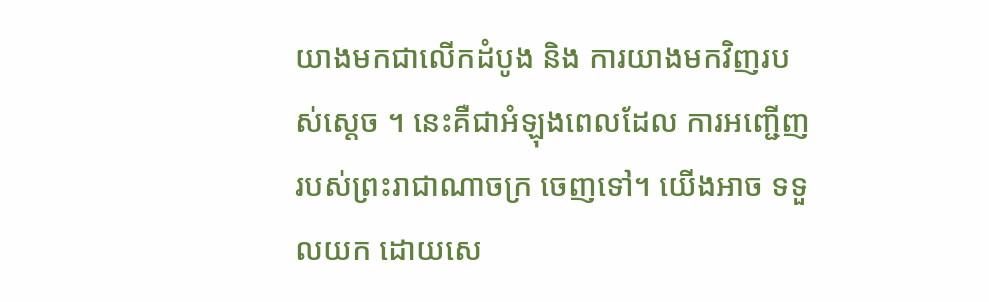យាងមកជាលើកដំបូង និង ការយាងមកវិញរបស់ស្ដេច ។ នេះគឺជាអំឡុងពេលដែល ការអញ្ជើញរបស់ព្រះរាជាណាចក្រ ចេញទៅ។ យើងអាច ទទួលយក ដោយសេ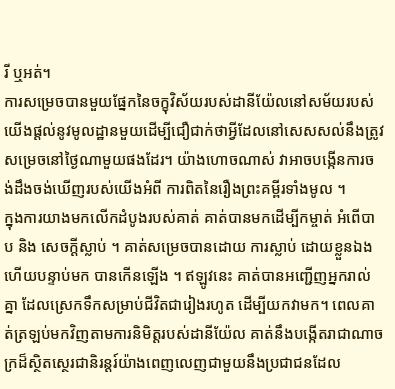រី ឬអត់។
ការសម្រេចបានមួយផ្នែកនៃចក្ខុវិស័យរបស់ដានីយ៉ែលនៅសម័យរបស់យើងផ្ដល់នូវមូលដ្ឋានមួយដើម្បីជឿជាក់ថាអ្វីដែលនៅសេសសល់នឹងត្រូវសម្រេចនៅថ្ងៃណាមួយផងដែរ។ យ៉ាងហោចណាស់ វាអាចបង្កើនការចង់ដឹងចង់ឃើញរបស់យើងអំពី ការពិតនៃរឿងព្រះគម្ពីរទាំងមូល ។
ក្នុងការយាងមកលើកដំបូងរបស់គាត់ គាត់បានមកដើម្បីកម្ចាត់ អំពើបាប និង សេចក្ដីស្លាប់ ។ គាត់សម្រេចបានដោយ ការស្លាប់ ដោយខ្លួនឯងហើយបន្ទាប់មក បានកើនឡើង ។ ឥឡូវនេះ គាត់បានអញ្ជើញអ្នករាល់គ្នា ដែលស្រេកទឹកសម្រាប់ជីវិតជារៀងរហូត ដើម្បីយកវាមក។ ពេលគាត់ត្រឡប់មកវិញតាមការនិមិត្តរបស់ដានីយ៉ែល គាត់នឹងបង្កើតរាជាណាចក្រដ៏ស្ថិតស្ថេរជានិរន្តរ៍យ៉ាងពេញលេញជាមួយនឹងប្រជាជនដែល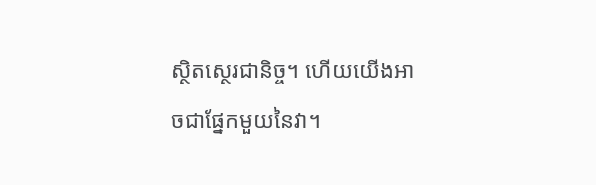ស្ថិតស្ថេរជានិច្ច។ ហើយយើងអាចជាផ្នែកមួយនៃវា។